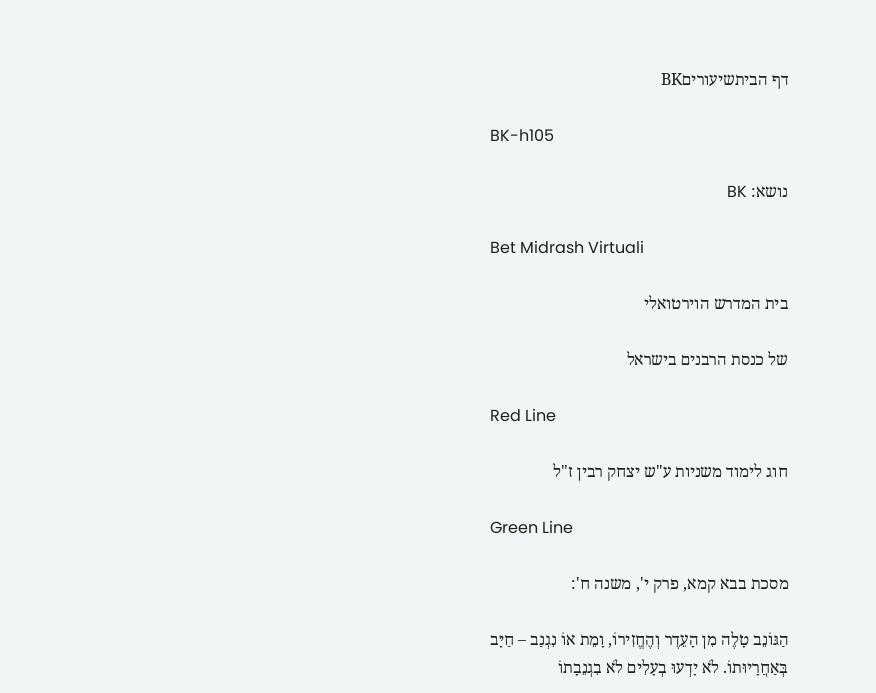דף הביתשיעוריםBK

BK-h105

נושא: BK

Bet Midrash Virtuali

בית המדרש הוירטואלי

של כנסת הרבנים בישראל

Red Line

חוג לימוד משניות ע"ש יצחק רבין ז"ל

Green Line

מסכת בבא קמא, פרק י', משנה ח':

הַגּוֹנֵב טָלֶה מִן הָעֵדֶר וְהֶחֱזִירוֹ, וָמֵת אוֹ נִגְנַב – חַיָּב בְּאַחֲרָיוּתוֹ. לֹא יָדְעוּ בְעָלִים לֹא בִגְנֵבָתוֹ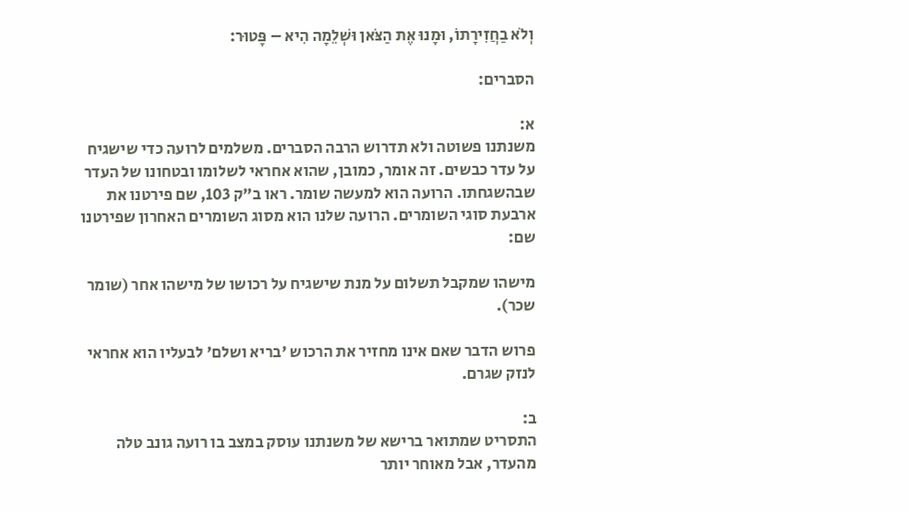וְלֹא בַחֲזִירָתוֹ, וּמָנוּ אֶת הַצֹּאן וּשְׁלֵמָה הִיא – פָּטוּר:

הסברים:

א:
משנתנו פשוטה ולא תדרוש הרבה הסברים. משלמים לרועה כדי שישגיח על עדר כבשים. זה אומר, כמובן, שהוא אחראי לשלומו ובטחונו של העדר שבהשגחתו. הרועה הוא למעשה שומר. ראו ב"ק 103, שם פירטנו את ארבעת סוגי השומרים. הרועה שלנו הוא מסוג השומרים האחרון שפירטנו שם:

מישהו שמקבל תשלום על מנת שישגיח על רכושו של מישהו אחר (שומר שכר).

פרוש הדבר שאם אינו מחזיר את הרכוש 'בריא ושלם' לבעליו הוא אחראי לנזק שגרם.

ב:
התסריט שמתואר ברישא של משנתנו עוסק במצב בו רועה גונב טלה מהעדר, אבל מאוחר יותר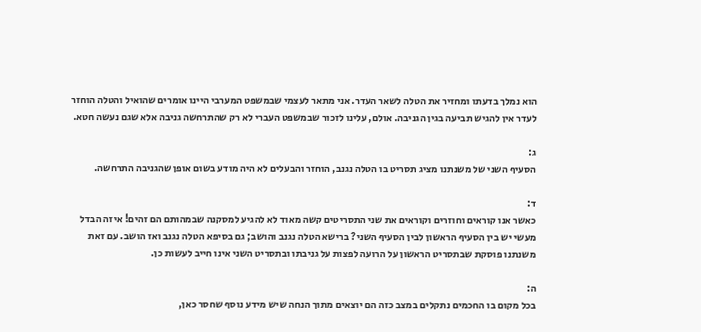הוא נמלך בדעתו ומחזיר את הטלה לשאר העדר. אני מתאר לעצמי שבמשפט המערבי היינו אומרים שהואיל והטלה הוחזר לעדר אין להגיש תביעה בגין הגניבה. אולם, עלינו לזכור שבמשפט העברי לא רק שהתרחשה גניבה אלא שגם נעשה חטא.

ג:
הסעיף השני של משנתנו מציג תסריט בו הטלה נגנב, הוחזר והבעלים לא היה מודע בשום אופן שהגניבה התרחשה.

ד:
כאשר אנו קוראים וחוזרים וקוראים את שני התסריטים קשה מאוד לא להגיע למסקנה שבמהותם הם זהים! איזה הבדל מעשי יש בין הסעיף הראשון לבין הסעיף השני? ברישא הטלה נגנב והושב; גם בסיפא הטלה נגנב ואז הושב. עם זאת משנתנו פוסקת שבתסריט הראשון על הרועה לפצות על גניבתו ובתסריט השני אינו חייב לעשות כן.

ה:
בכל מקום בו החכמים נתקלים במצב כזה הם יוצאים מתוך הנחה שיש מידע נוסף שחסר כאן,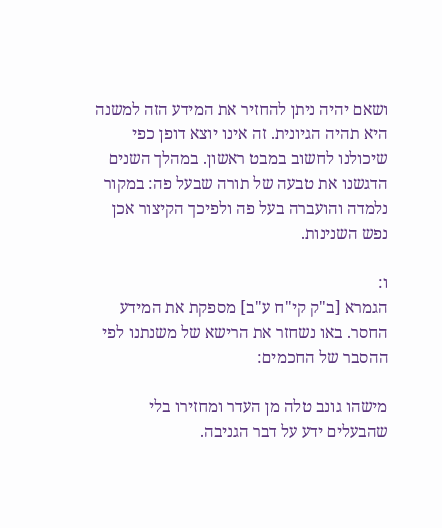ושאם יהיה ניתן להחזיר את המידע הזה למשנה היא תהיה הגיונית. זה אינו יוצא דופן כפי שיכולנו לחשוב במבט ראשון. במהלך השנים הדגשנו את טבעה של תורה שבעל פה: במקור נלמדה והועברה בעל פה ולפיכך הקיצור אכן נפש השנינות.

ו:
הגמרא [ב"ק קי"ח ע"ב] מספקת את המידע החסר. באו נשחזר את הרישא של משנתנו לפי ההסבר של החכמים:

מישהו גונב טלה מן העדר ומחזירו בלי שהבעלים ידע על דבר הגניבה.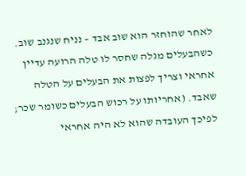לאחר שהוחזר הוא שוב אבד – נניח שנגנב שוב. כשהבעלים מגלה שחסר לו טלה הרועה עדיין אחראי וצריך לפצות את הבעלים על הטלה שאבד. (אחריותו על רכוש הבעלים כשומר שכר; לפיכך העובדה שהוא לא היה אחראי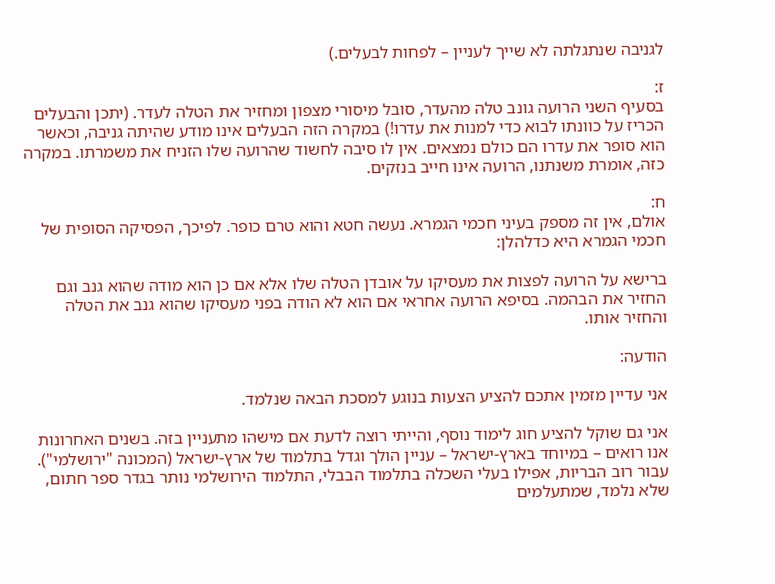לגניבה שנתגלתה לא שייך לעניין – לפחות לבעלים.)

ז:
בסעיף השני הרועה גונב טלה מהעדר, סובל מיסורי מצפון ומחזיר את הטלה לעדר. (יתכן והבעלים הכריז על כוונתו לבוא כדי למנות את עדרו!) במקרה הזה הבעלים אינו מודע שהיתה גניבה, וכאשר הוא סופר את עדרו הם כולם נמצאים. אין לו סיבה לחשוד שהרועה שלו הזניח את משמרתו. במקרה כזה, אומרת משנתנו, הרועה אינו חייב בנזקים.

ח:
אולם, אין זה מספק בעיני חכמי הגמרא. נעשה חטא והוא טרם כופר. לפיכך, הפסיקה הסופית של חכמי הגמרא היא כדלהלן:

ברישא על הרועה לפצות את מעסיקו על אובדן הטלה שלו אלא אם כן הוא מודה שהוא גנב וגם החזיר את הבהמה. בסיפא הרועה אחראי אם הוא לא הודה בפני מעסיקו שהוא גנב את הטלה והחזיר אותו.

הודעה:

אני עדיין מזמין אתכם להציע הצעות בנוגע למסכת הבאה שנלמד.

אני גם שוקל להציע חוג לימוד נוסף, והייתי רוצה לדעת אם מישהו מתעניין בזה. בשנים האחרונות אנו רואים – במיוחד בארץ-ישראל – עניין הולך וגדל בתלמוד של ארץ-ישראל (המכונה "ירושלמי"). עבור רוב הבריות, אפילו בעלי השכלה בתלמוד הבבלי, התלמוד הירושלמי נותר בגדר ספר חתום, שלא נלמד, שמתעלמים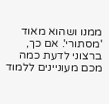ממנו ושהוא מאוד 'מסתורי'. אם כך, ברצוני לדעת כמה מכם מעוניינים ללמוד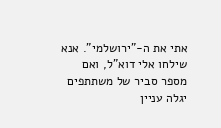אתי את ה-"ירושלמי". אנא שילחו אלי דוא"ל, ואם מספר סביר של משתתפים יגלה עניין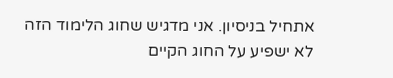אתחיל בניסיון. אני מדגיש שחוג הלימוד הזה לא ישפיע על החוג הקיים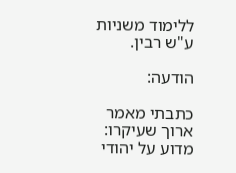ללימוד משניות ע"ש רבין.

הודעה:

כתבתי מאמר ארוך שעיקרו: מדוע על יהודי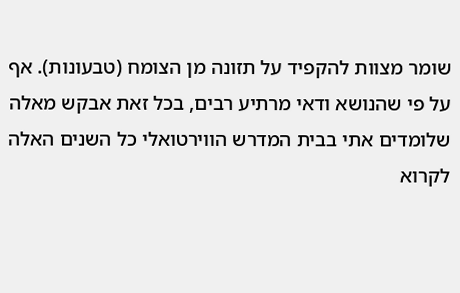שומר מצוות להקפיד על תזונה מן הצומח (טבעונות). אף על פי שהנושא ודאי מרתיע רבים, בכל זאת אבקש מאלה שלומדים אתי בבית המדרש הווירטואלי כל השנים האלה לקרוא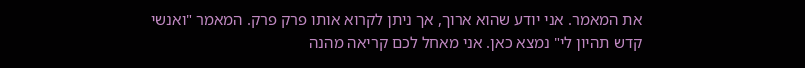את המאמר. אני יודע שהוא ארוך, אך ניתן לקרוא אותו פרק פרק. המאמר "ואנשי קדש תהיון לי" נמצא כאן. אני מאחל לכם קריאה מהנה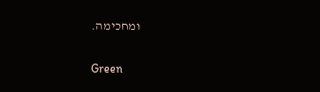ומחכימה.

Green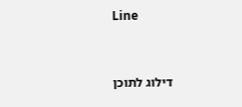Line


דילוג לתוכן